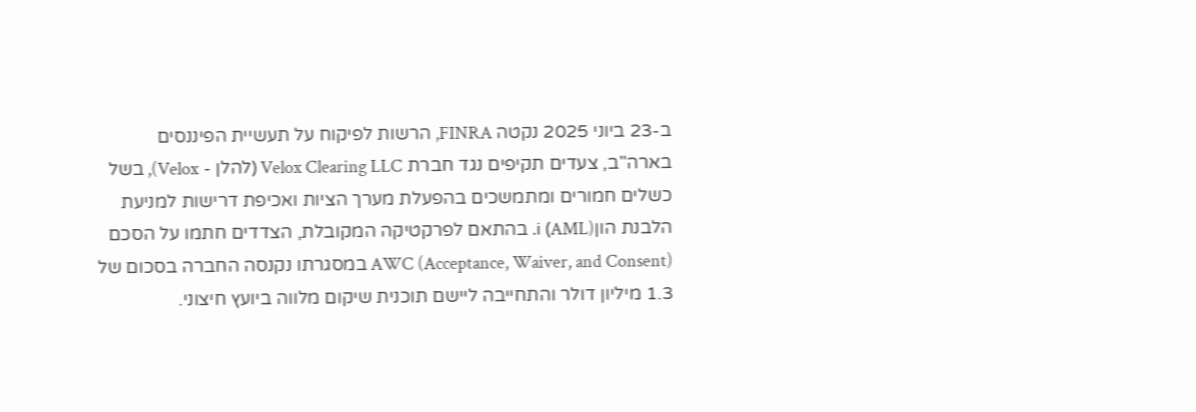ב-23 ביוני 2025 נקטה FINRA, הרשות לפיקוח על תעשיית הפיננסים בארה"ב, צעדים תקיפים נגד חברת Velox Clearing LLC (להלן - Velox), בשל כשלים חמורים ומתמשכים בהפעלת מערך הציות ואכיפת דרישות למניעת הלבנת הוןi (AML). בהתאם לפרקטיקה המקובלת, הצדדים חתמו על הסכם AWC (Acceptance, Waiver, and Consent) במסגרתו נקנסה החברה בסכום של 1.3 מיליון דולר והתחייבה ליישם תוכנית שיקום מלווה ביועץ חיצוני.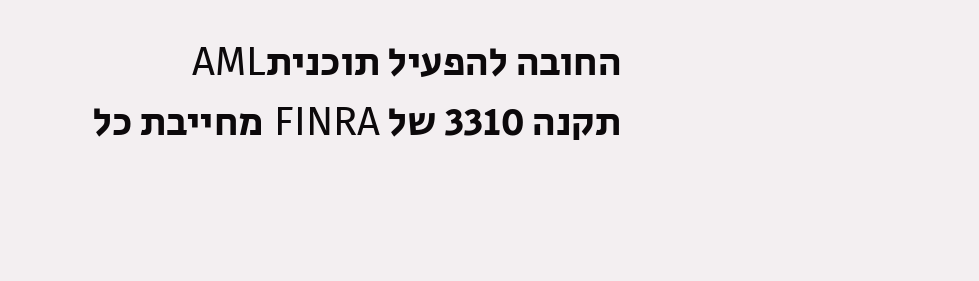החובה להפעיל תוכניתAML
תקנה 3310 של FINRA מחייבת כל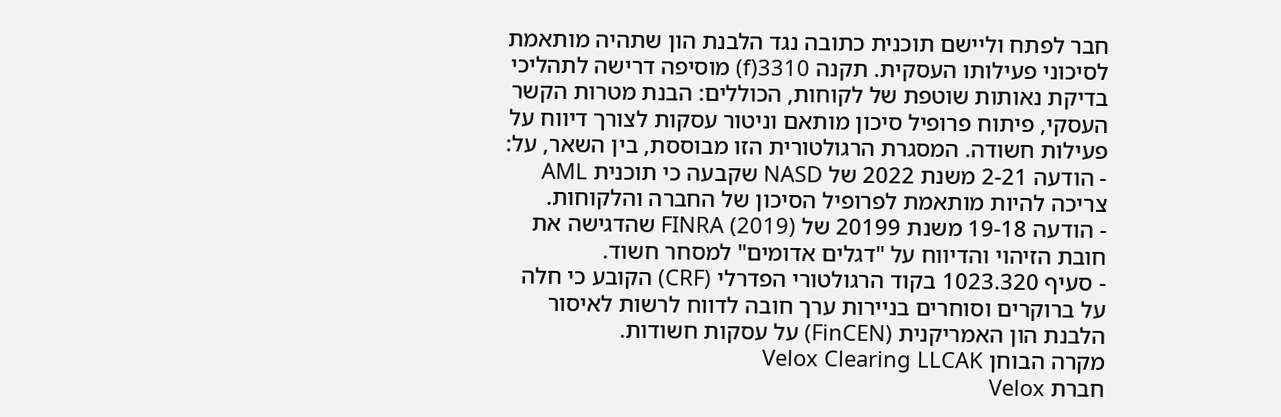חבר לפתח וליישם תוכנית כתובה נגד הלבנת הון שתהיה מותאמת לסיכוני פעילותו העסקית. תקנה 3310(f) מוסיפה דרישה לתהליכי בדיקת נאותות שוטפת של לקוחות, הכוללים: הבנת מטרות הקשר העסקי, פיתוח פרופיל סיכון מותאם וניטור עסקות לצורך דיווח על פעילות חשודה. המסגרת הרגולטורית הזו מבוססת, בין השאר, על:
- הודעה 2-21 משנת 2022 של NASD שקבעה כי תוכנית AML צריכה להיות מותאמת לפרופיל הסיכון של החברה והלקוחות.
- הודעה 19-18 משנת 20199 של FINRA (2019) שהדגישה את חובת הזיהוי והדיווח על "דגלים אדומים" למסחר חשוד.
- סעיף 1023.320 בקוד הרגולטורי הפדרלי (CRF) הקובע כי חלה על ברוקרים וסוחרים בניירות ערך חובה לדווח לרשות לאיסור הלבנת הון האמריקנית (FinCEN) על עסקות חשודות.
מקרה הבוחן Velox Clearing LLCAK
חברת Velox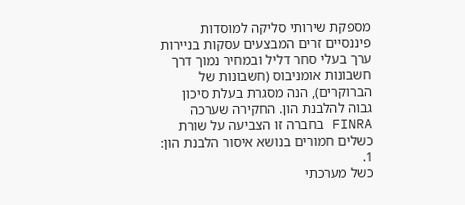מספקת שירותי סליקה למוסדות פיננסיים זרים המבצעים עסקות בניירות ערך בעלי סחר דליל ובמחיר נמוך דרך חשבונות אומניבוס (חשבונות של הברוקרים), הנה מסגרת בעלת סיכון גבוה להלבנת הון. החקירה שערכה FINRA בחברה זו הצביעה על שורת כשלים חמורים בנושא איסור הלבנת הון:
1.
כשל מערכתי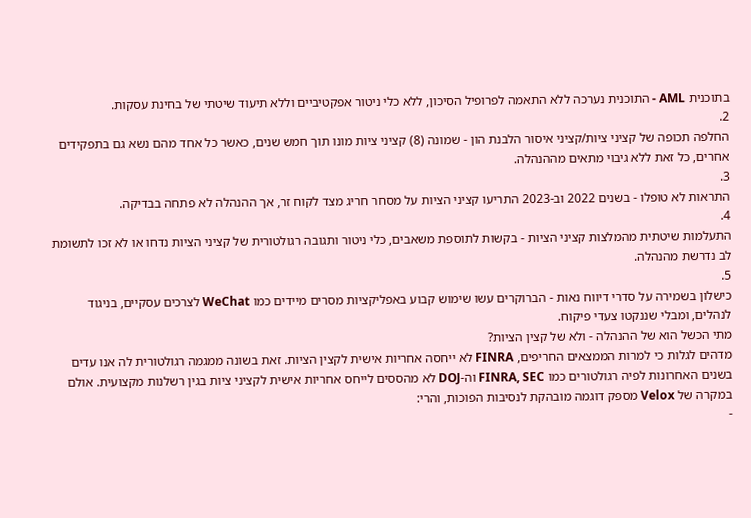בתוכנית AML - התוכנית נערכה ללא התאמה לפרופיל הסיכון, ללא כלי ניטור אפקטיביים וללא תיעוד שיטתי של בחינת עסקות.
2.
החלפה תכופה של קציני ציות/קציני איסור הלבנת הון - שמונה (8) קציני ציות מונו תוך חמש שנים, כאשר כל אחד מהם נשא גם בתפקידים אחרים, כל זאת ללא גיבוי מתאים מההנהלה.
3.
התראות לא טופלו - בשנים 2022 וב-2023 התריעו קציני הציות על מסחר חריג מצד לקוח זר, אך ההנהלה לא פתחה בבדיקה.
4.
התעלמות שיטתית מהמלצות קציני הציות - בקשות לתוספת משאבים, כלי ניטור ותגובה רגולטורית של קציני הציות נדחו או לא זכו לתשומת לב נדרשת מהנהלה.
5.
כישלון בשמירה על סדרי דיווח נאות - הברוקרים עשו שימוש קבוע באפליקציות מסרים מיידים כמו WeChat לצרכים עסקיים, בניגוד לנהלים, ומבלי שננקטו צעדי פיקוח.
מתי הכשל הוא של ההנהלה - ולא של קצין הציות?
מדהים לגלות כי למרות הממצאים החריפים, FINRA לא ייחסה אחריות אישית לקצין הציות. זאת בשונה ממגמה רגולטורית לה אנו עדים בשנים האחרונות לפיה רגולטורים כמו FINRA, SEC וה-DOJ לא מהססים לייחס אחריות אישית לקציני ציות בגין רשלנות מקצועית. אולם במקרה של Velox מספק דוגמה מובהקת לנסיבות הפוכות, והרי:
-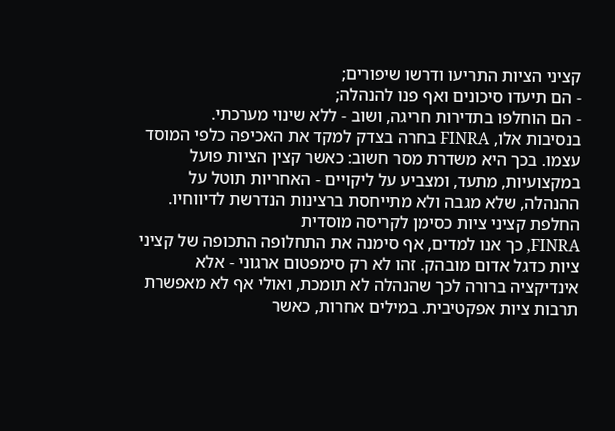קציני הציות התריעו ודרשו שיפורים;
- הם תיעדו סיכונים ואף פנו להנהלה;
- הם הוחלפו בתדירות חריגה, ושוב - ללא שינוי מערכתי.
בנסיבות אלו, FINRA בחרה בצדק למקד את האכיפה כלפי המוסד עצמו. בכך היא משדרת מסר חשוב: כאשר קצין הציות פועל במקצועיות, מתעד, ומצביע על ליקויים - האחריות תוטל על ההנהלה, שלא מגבה ולא מתייחסת ברצינות הנדרשת לדיווחיו.
החלפת קציני ציות כסימן לקריסה מוסדית
FINRA, כך אנו למדים, אף סימנה את התחלופה התכופה של קציני ציות כדגל אדום מובהק. זהו לא רק סימפטום ארגוני - אלא אינדיקציה ברורה לכך שהנהלה לא תומכת, ואולי אף לא מאפשרת תרבות ציות אפקטיבית. במילים אחרות, כאשר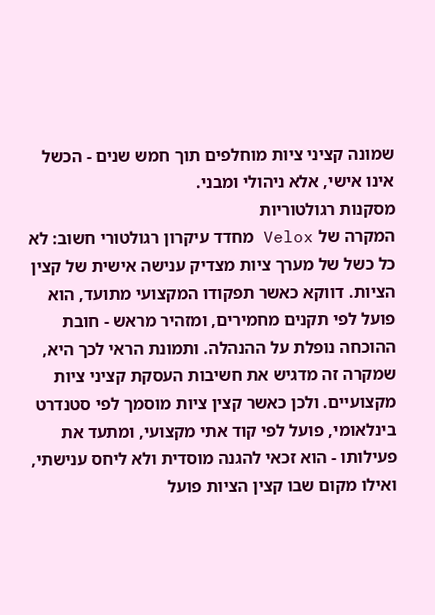שמונה קציני ציות מוחלפים תוך חמש שנים - הכשל אינו אישי, אלא ניהולי ומבני.
מסקנות רגולטוריות
המקרה של Velox מחדד עיקרון רגולטורי חשוב: לא כל כשל של מערך ציות מצדיק ענישה אישית של קצין הציות. דווקא כאשר תפקודו המקצועי מתועד, הוא פועל לפי תקנים מחמירים, ומזהיר מראש - חובת ההוכחה נופלת על ההנהלה. ותמונת הראי לכך היא, שמקרה זה מדגיש את חשיבות העסקת קציני ציות מקצועיים. ולכן כאשר קצין ציות מוסמך לפי סטנדרט בינלאומי, פועל לפי קוד אתי מקצועי, ומתעד את פעילותו - הוא זכאי להגנה מוסדית ולא ליחס ענישתי, ואילו מקום שבו קצין הציות פועל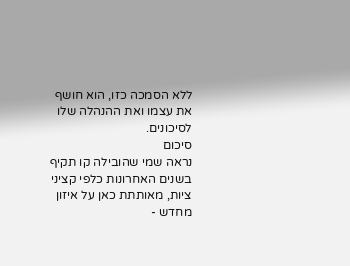ללא הסמכה כזו, הוא חושף את עצמו ואת ההנהלה שלו לסיכונים.
סיכום
נראה שמי שהובילה קו תקיף בשנים האחרונות כלפי קציני ציות, מאותתת כאן על איזון מחדש -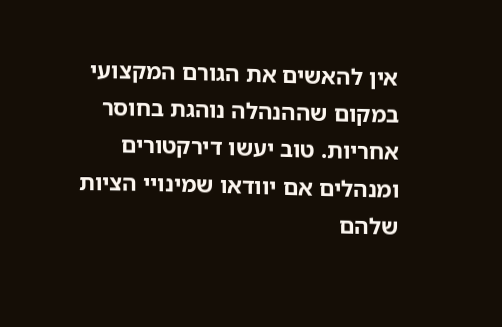אין להאשים את הגורם המקצועי במקום שההנהלה נוהגת בחוסר אחריות. טוב יעשו דירקטורים ומנהלים אם יוודאו שמינויי הציות שלהם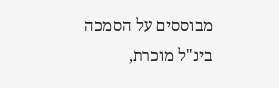מבוססים על הסמכה בינ"ל מוכרת,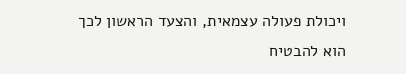ויכולת פעולה עצמאית, והצעד הראשון לכך הוא להבטיח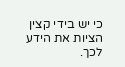כי יש בידי קצין הציות את הידע לכך.